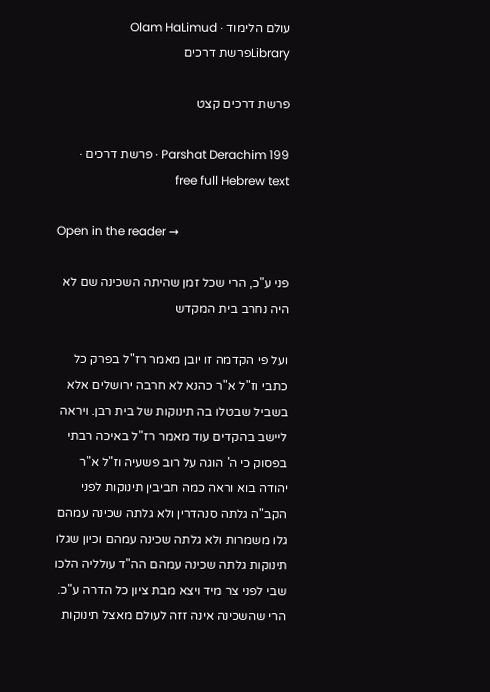עולם הלימוד · Olam HaLimud
Libraryפרשת דרכים

פרשת דרכים קצט

Parshat Derachim 199 · פרשת דרכים · free full Hebrew text

Open in the reader →

פני ע"כ, הרי שכל זמן שהיתה השכינה שם לא היה נחרב בית המקדש

ועל פי הקדמה זו יובן מאמר רז"ל בפרק כל כתבי וז"ל א"ר כהנא לא חרבה ירושלים אלא בשביל שבטלו בה תינוקות של בית רבן. ויראה ליישב בהקדים עוד מאמר רז"ל באיכה רבתי בפסוק כי ה' הוגה על רוב פשעיה וז"ל א"ר יהודה בוא וראה כמה חביבין תינוקות לפני הקב"ה גלתה סנהדרין ולא גלתה שכינה עמהם גלו משמרות ולא גלתה שכינה עמהם וכיון שגלו תינוקות גלתה שכינה עמהם הה"ד עולליה הלכו שבי לפני צר מיד ויצא מבת ציון כל הדרה ע"כ. הרי שהשכינה אינה זזה לעולם מאצל תינוקות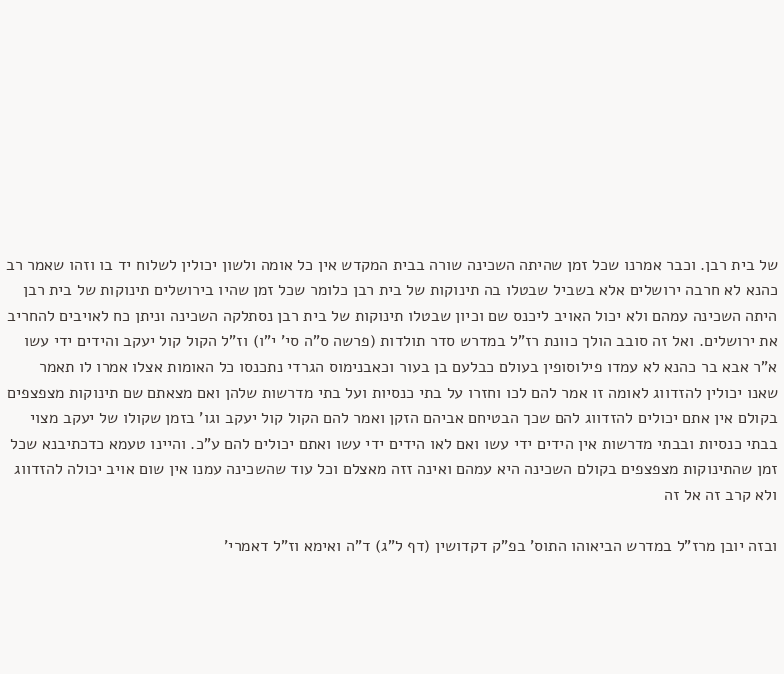של בית רבן. וכבר אמרנו שכל זמן שהיתה השכינה שורה בבית המקדש אין כל אומה ולשון יכולין לשלוח יד בו וזהו שאמר רב כהנא לא חרבה ירושלים אלא בשביל שבטלו בה תינוקות של בית רבן כלומר שכל זמן שהיו בירושלים תינוקות של בית רבן היתה השכינה עמהם ולא יכול האויב ליכנס שם וכיון שבטלו תינוקות של בית רבן נסתלקה השכינה וניתן כח לאויבים להחריב את ירושלים. ואל זה סובב הולך כוונת רז"ל במדרש סדר תולדות (פרשה ס"ה סי' י"ו) וז"ל הקול קול יעקב והידים ידי עשו א"ר אבא בר כהנא לא עמדו פילוסופין בעולם כבלעם בן בעור וכאבנימוס הגרדי נתכנסו כל האומות אצלו אמרו לו תאמר שאנו יכולין להזדווג לאומה זו אמר להם לכו וחזרו על בתי כנסיות ועל בתי מדרשות שלהן ואם מצאתם שם תינוקות מצפצפים בקולם אין אתם יכולים להזדווג להם שכך הבטיחם אביהם הזקן ואמר להם הקול קול יעקב וגו' בזמן שקולו של יעקב מצוי בבתי כנסיות ובבתי מדרשות אין הידים ידי עשו ואם לאו הידים ידי עשו ואתם יכולים להם ע"כ. והיינו טעמא כדכתיבנא שכל זמן שהתינוקות מצפצפים בקולם השכינה היא עמהם ואינה זזה מאצלם וכל עוד שהשכינה עמנו אין שום אויב יכולה להזדווג ולא קרב זה אל זה

ובזה יובן מרז"ל במדרש הביאוהו התוס' בפ"ק דקדושין (דף ל"ג) ד"ה ואימא וז"ל דאמרי'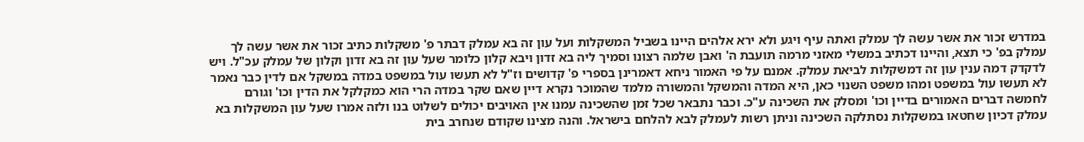במדרש זכור את אשר עשה לך עמלק ואתה עיף ויגע ולא ירא אלהים היינו בשביל המשקלות ועל עון זה בא עמלק דבתר פ' משקלות כתיב זכור את אשר עשה לך עמלק בפ' כי תצא, והיינו דכתיב במשלי מאזני מרמה תועבת ה' ואבן שלמה רצונו וסמיך ליה בא זדון ויבא קלון כלומר שעל עון זה בא זדון וקלון של עמלק עכ"ל. ויש לדקדק דמה ענין עון זה דמשקלות לביאת עמלק. אמנם על פי האמור ניחא דאמרינן בספרי פ' קדושים וז"ל לא תעשו עול במשפט במדה במשקל אם לדין כבר נאמר לא תעשו עול במשפט ומהו משפט השנוי כאן, היא המדה והמשקל והמשורה מלמד שהמוכר נקרא דיין שאם שקר במדה הרי הוא כמקלקל את הדין וכו' וגורם לחמשה דברים האמורים בדיין וכו' ומסלק את השכינה ע"כ. וכבר נתבאר שכל זמן שהשכינה עמנו אין האויבים יכולים לשלוט בנו ולזה אמרו שעל עון המשקלות בא עמלק דכיון שחטאו במשקלות נסתלקה השכינה וניתן רשות לעמלק לבא להלחם בישראל. והנה מצינו שקודם שנחרב בית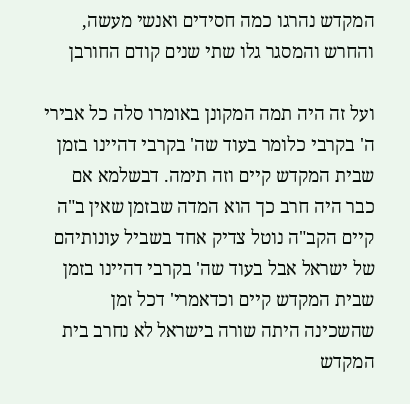המקדש נהרגו כמה חסידים ואנשי מעשה, והחרש והמסגר גלו שתי שנים קודם החורבן

ועל זה היה תמה המקונן באומרו סלה כל אבירי ה' בקרבי כלומר בעוד שה' בקרבי דהיינו בזמן שבית המקדש קיים וזה תימה. דבשלמא אם כבר היה חרב כך הוא המדה שבזמן שאין ב"ה קיים הקב"ה נוטל צדיק אחד בשביל עונותיהם של ישראל אבל בעוד שה' בקרבי דהיינו בזמן שבית המקדש קיים וכדאמרי' דכל זמן שהשכינה היתה שורה בישראל לא נחרב בית המקדש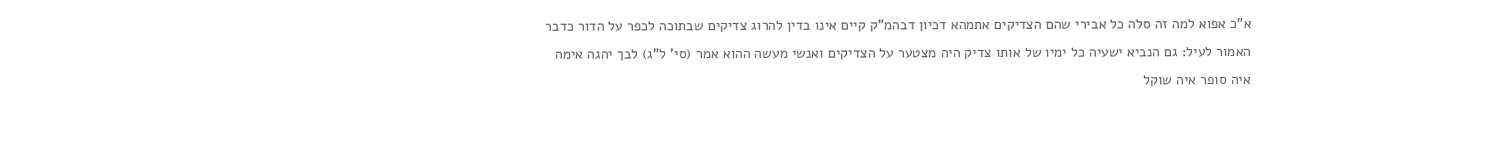א"כ אפוא למה זה סלה כל אבירי שהם הצדיקים אתמהא דכיון דבהמ"ק קיים אינו בדין להרוג צדיקים שבתוכה לכפר על הדור כדבר האמור לעיל: גם הנביא ישעיה כל ימיו של אותו צדיק היה מצטער על הצדיקים ואנשי מעשה ההוא אמר (סי' ל"ג) לבך יהגה אימה איה סופר איה שוקל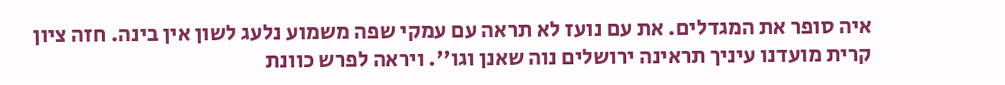איה סופר את המגדלים. את עם נועז לא תראה עם עמקי שפה משמוע נלעג לשון אין בינה. חזה ציון קרית מועדנו עיניך תראינה ירושלים נוה שאנן וגו''. ויראה לפרש כוונת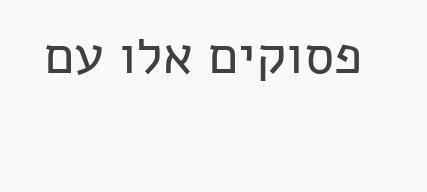פסוקים אלו עם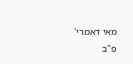מאי דאמרי' פ"ב